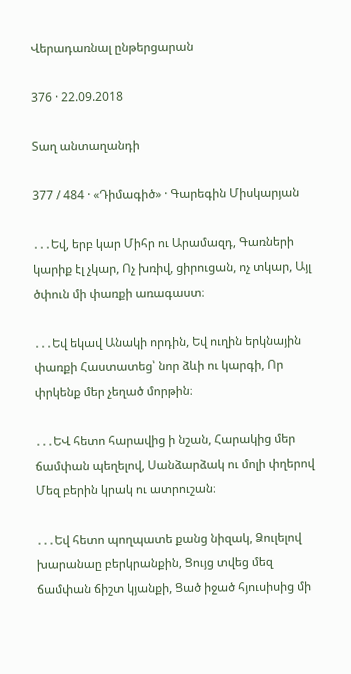Վերադառնալ ընթերցարան

376 · 22.09.2018

Տաղ անտաղանդի

377 / 484 · «Դիմագիծ» · Գարեգին Միսկարյան

․․․Եվ, երբ կար Միհր ու Արամազդ, Գառների կարիք էլ չկար, Ոչ խռիվ, ցիրուցան, ոչ տկար, Այլ ծփուն մի փառքի առագաստ։

․․․Եվ եկավ Անակի որդին, Եվ ուղին երկնային փառքի Հաստատեց՝ նոր ձևի ու կարգի, Որ փրկենք մեր չեղած մորթին։

․․․ԵՎ հետո հարավից ի նշան, Հարակից մեր ճամփան պեղելով, Սանձարձակ ու մոլի փղերով Մեզ բերին կրակ ու ատրուշան։

․․․Եվ հետո պողպատե քանց նիզակ, Ձուլելով խարանաը բերկրանքին, Ցույց տվեց մեզ ճամփան ճիշտ կյանքի, Ցած իջած հյուսիսից մի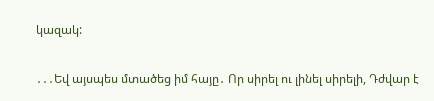կազակ:

․․․Եվ այսպես մտածեց իմ հայը․ Որ սիրել ու լինել սիրելի, Դժվար է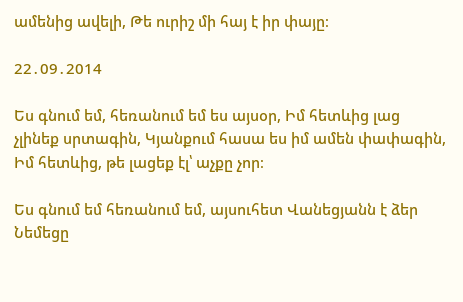ամենից ավելի, Թե ուրիշ մի հայ է իր փայը։

22․09․2014

Ես գնում եմ, հեռանում եմ ես այսօր, Իմ հետևից լաց չլինեք սրտագին, Կյանքում հասա ես իմ ամեն փափագին, Իմ հետևից, թե լացեք էլ՝ աչքը չոր։

Ես գնում եմ հեռանում եմ, այսուհետ Վանեցյանն է ձեր Նեմեցը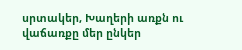սրտակեր, Խաղերի առքն ու վաճառքը մեր ընկեր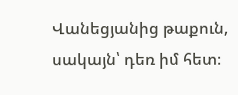Վանեցյանից թաքուն, սակայն՝ դեռ իմ հետ։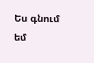Ես գնում եմ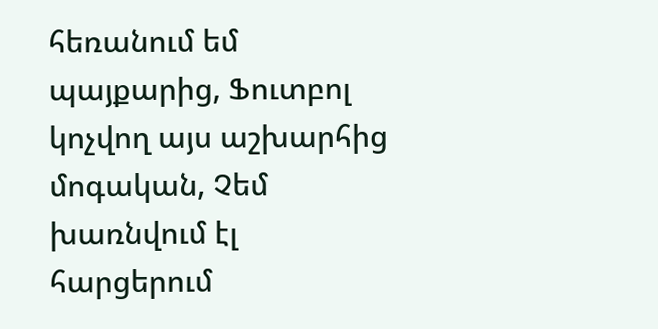հեռանում եմ պայքարից, Ֆուտբոլ կոչվող այս աշխարհից մոգական, Չեմ խառնվում էլ հարցերում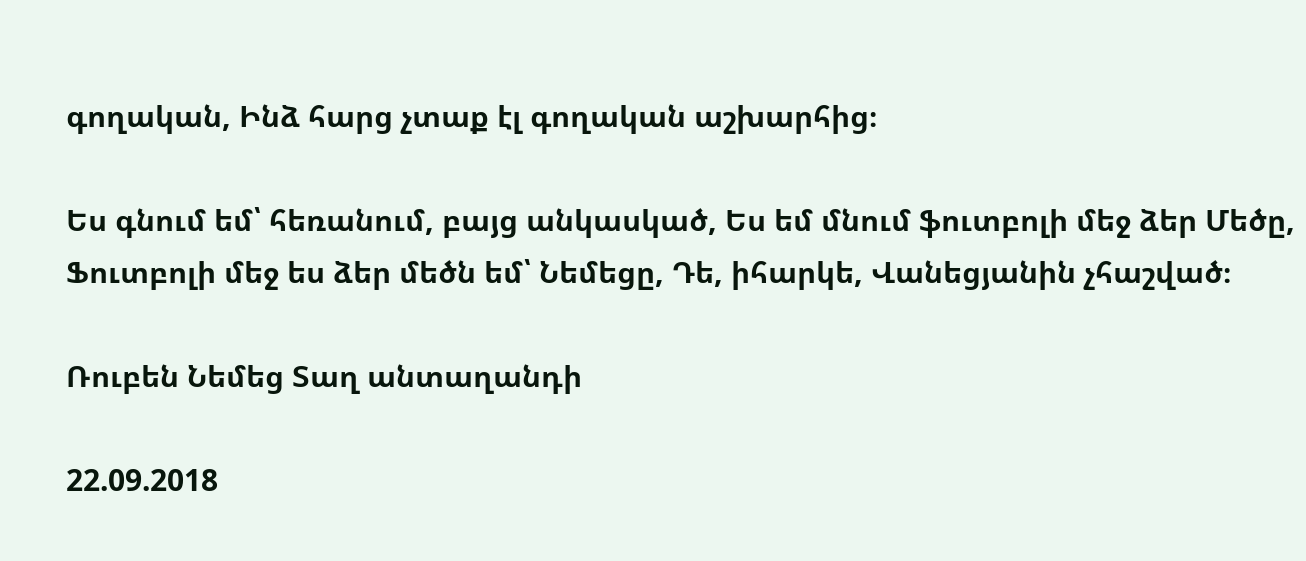գողական, Ինձ հարց չտաք էլ գողական աշխարհից։

Ես գնում եմ՝ հեռանում, բայց անկասկած, Ես եմ մնում ֆուտբոլի մեջ ձեր Մեծը, Ֆուտբոլի մեջ ես ձեր մեծն եմ՝ Նեմեցը, Դե, իհարկե, Վանեցյանին չհաշված։

Ռուբեն Նեմեց Տաղ անտաղանդի

22.09.2018